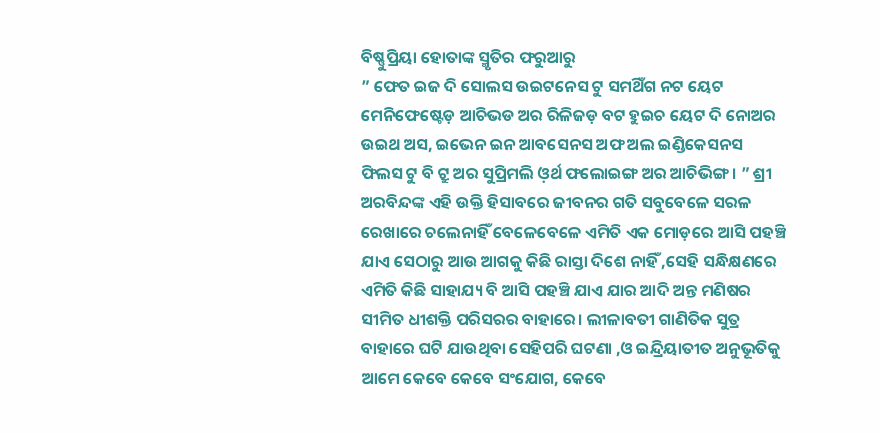ବିଷ୍ଣୁପ୍ରିୟା ହୋତାଙ୍କ ସ୍ମୃତିର ଫରୁଆରୁ
” ଫେତ ଇଜ ଦି ସୋଲସ ଉଇଟନେସ ଟୁ ସମଥିଁଗ ନଟ ୟେଟ ମେନିଫେଷ୍ଟେଡ଼ ଆଚିଭଡ ଅର ରିଳିଜଡ଼ ବଟ ହୁଇଚ ୟେଟ ଦି ନୋଅର ଉଇଥ ଅସ, ଇଭେନ ଇନ ଆବସେନସ ଅଫ ଅଲ ଇଣ୍ଡିକେସନସ ଫିଲସ ଟୁ ବି ଟ୍ରୁ ଅର ସୁପ୍ରିମଲି ଓ଼ର୍ଥ ଫଲୋଇଙ୍ଗ ଅର ଆଚିଭିଙ୍ଗ । ” ଶ୍ରୀ ଅରବିନ୍ଦଙ୍କ ଏହି ଉକ୍ତି ହିସାବରେ ଜୀବନର ଗତି ସବୁବେଳେ ସରଳ ରେଖାରେ ଚଲେନାହିଁ ବେଳେବେଳେ ଏମିତି ଏକ ମୋଡ଼ରେ ଆସି ପହଞ୍ଚି ଯାଏ ସେଠାରୁ ଆଉ ଆଗକୁ କିଛି ରାସ୍ତା ଦିଶେ ନାହିଁ ,ସେହି ସନ୍ଧିକ୍ଷଣରେ ଏମିତି କିଛି ସାହାଯ୍ୟ ବି ଆସି ପହଞ୍ଚି ଯାଏ ଯାର ଆଦି ଅନ୍ତ ମଣିଷର ସୀମିତ ଧୀଶକ୍ତି ପରିସରର ବାହାରେ। ଲୀଳାବତୀ ଗାଣିତିକ ସୁତ୍ର ବାହାରେ ଘଟି ଯାଉଥିବା ସେହିପରି ଘଟଣା ,ଓ ଇନ୍ଦ୍ରିୟାତୀତ ଅନୁଭୂତିକୁ ଆମେ କେବେ କେବେ ସଂଯୋଗ, କେବେ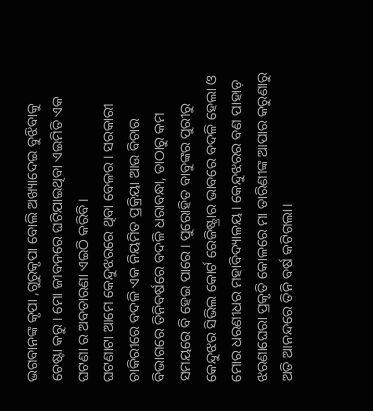ଭଗବାନଙ୍କ କୃପା ,ଗୁରୁକୃପା ବୋଲି ଅଖ୍ୟାଦେଇ ବୁଝିବାକୁ ଚେଷ୍ଟା କରୁ। ମୋ ଜୀବନରେ ଘଟିଯାଇଥିବା ଏଇମିତି ଏକ ଘଟଣା ର ଅବତାରଣା ଏଇଠି କରିବି।
ଘଟଣାଟା ଆମେ କେନ୍ଦୁଝରରେ ଥିବା ବେଳର। ସରକାରୀ ଚାକିରୀରେ ବଦଳି ଏକ ନିୟମିତ ପ୍ରକ୍ରିୟା ଆଉ ବିଚାର ବିଭାଗରେ ତିନିବର୍ଷରେ ବଦଳି ଧରାବନ୍ଧା, ତାଠାରୁ କମ ସମୟରେ ବି ହେଇ ପାରେ। ପୁରୋହିତ ବାବୁଙ୍କର ପୁରୀରୁ କେନ୍ଦୁଝର ସିଭିଲ କୋର୍ଟ ରେଜିଷ୍ଟ୍ରାର ଭାବରେ ବଦଳି ହେଲା ଓ ମୋର ଧରଣୀଧର ମହାବିଦ୍ୟାଳୟ। କେନ୍ଦୁଝରର ବଣ ପାହାଡ଼ ଝରଣାଘେରା ପ୍ରକୃତି କୋଳରେ ମା ତାରିଣୀଙ୍କ ଆପାର କରୁଣାରୁ ଅତି ଆନନ୍ଦରେ ତିନି ବର୍ଷ କଟିଗଲା।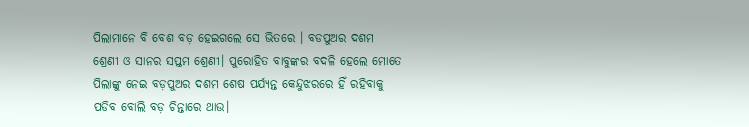ପିଲାମାନେ ବି ବେଶ ବଡ଼ ହେଇଗଲେ ସେ ଭିତରେ । ବଡପୁଅର ଦଶମ ଶ୍ରେଣୀ ଓ ସାନର ସପ୍ତମ ଶ୍ରେଣୀ। ପୁରୋହିତ ବାବୁଙ୍କର ବଦଳି ହେଲେ ମୋତେ ପିଲାଙ୍କୁ ନେଇ ବଡ଼ପୁଅର ଦଶମ ଶେଷ ପର୍ଯ୍ୟନ୍ତ କେନ୍ଦୁଝରରେ ହିଁ ରହିବାକୁ ପଡିବ ବୋଲି ବଡ଼ ଚିନ୍ତାରେ ଥାଉ।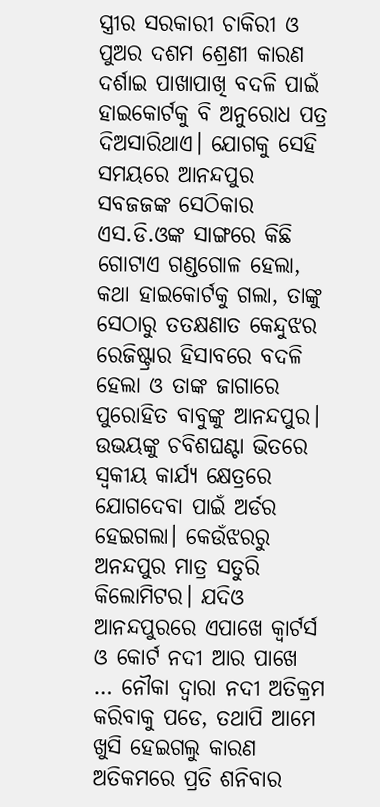ସ୍ତ୍ରୀର ସରକାରୀ ଚାକିରୀ ଓ ପୁଅର ଦଶମ ଶ୍ରେଣୀ କାରଣ ଦର୍ଶାଇ ପାଖାପାଖି ବଦଳି ପାଇଁ ହାଇକୋର୍ଟକୁ ବି ଅନୁରୋଧ ପତ୍ର ଦିଅସାରିଥାଏ। ଯୋଗକୁ ସେହି ସମୟରେ ଆନନ୍ଦପୁର ସବଜଜଙ୍କ ସେଠିକାର ଏସ.ଡି.ଓଙ୍କ ସାଙ୍ଗରେ କିଛି ଗୋଟାଏ ଗଣ୍ଡଗୋଳ ହେଲା, କଥା ହାଇକୋର୍ଟକୁ ଗଲା, ତାଙ୍କୁ ସେଠାରୁ ତତକ୍ଷଣାତ କେନ୍ଦୁଝର ରେଜିଷ୍ଟ୍ରାର ହିସାବରେ ବଦଳି ହେଲା ଓ ତାଙ୍କ ଜାଗାରେ ପୁରୋହିତ ବାବୁଙ୍କୁ ଆନନ୍ଦପୁର। ଉଭୟଙ୍କୁ ଚବିଶଘଣ୍ଟା ଭିତରେ ସ୍ଵକୀୟ କାର୍ଯ୍ୟ କ୍ଷେତ୍ରରେ ଯୋଗଦେବା ପାଇଁ ଅର୍ଡର ହେଇଗଲା। କେଉଁଝରରୁ ଅନନ୍ଦପୁର ମାତ୍ର ସତୁରି କିଲୋମିଟର। ଯଦିଓ ଆନନ୍ଦପୁରରେ ଏପାଖେ କ୍ୱାର୍ଟର୍ସ ଓ କୋର୍ଟ ନଦୀ ଆର ପାଖେ … ନୌକା ଦ୍ୱାରା ନଦୀ ଅତିକ୍ରମ କରିବାକୁ ପଡେ, ତଥାପି ଆମେ ଖୁସି ହେଇଗଲୁ କାରଣ ଅତିକମରେ ପ୍ରତି ଶନିବାର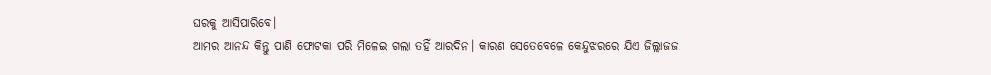ଘରକୁ ଆସିପାରିବେ।
ଆମର ଆନନ୍ଦ କିନ୍ତୁ ପାଣି ଫୋଟକା ପରି ମିଳେଇ ଗଲା ତହିଁ ଆରଦିନ। କାରଣ ସେତେବେଳେ କେନ୍ଦୁଝରରେ ଯିଏ ଜିଲ୍ଲାଜଜ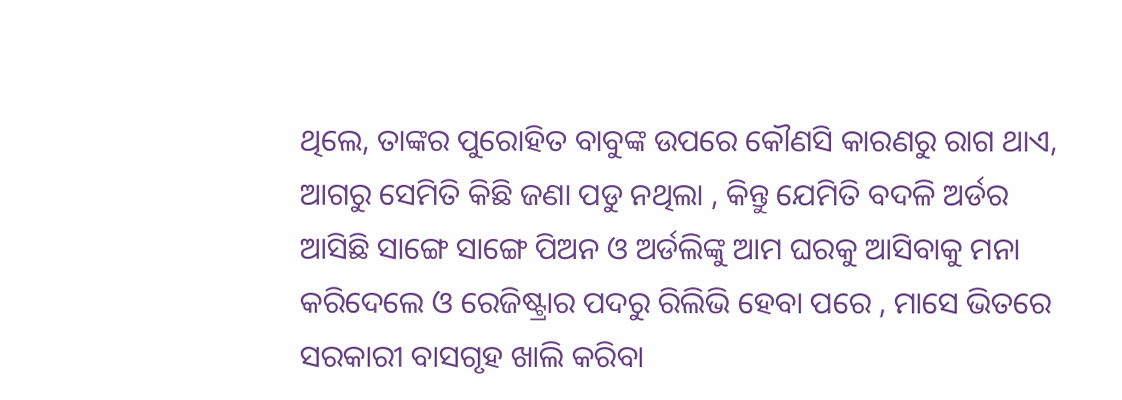ଥିଲେ, ତାଙ୍କର ପୁରୋହିତ ବାବୁଙ୍କ ଉପରେ କୌଣସି କାରଣରୁ ରାଗ ଥାଏ, ଆଗରୁ ସେମିତି କିଛି ଜଣା ପଡୁ ନଥିଲା , କିନ୍ତୁ ଯେମିତି ବଦଳି ଅର୍ଡର ଆସିଛି ସାଙ୍ଗେ ସାଙ୍ଗେ ପିଅନ ଓ ଅର୍ଡଲିଙ୍କୁ ଆମ ଘରକୁ ଆସିବାକୁ ମନା କରିଦେଲେ ଓ ରେଜିଷ୍ଟ୍ରାର ପଦରୁ ରିଲିଭି ହେବା ପରେ , ମାସେ ଭିତରେ ସରକାରୀ ବାସଗୃହ ଖାଲି କରିବା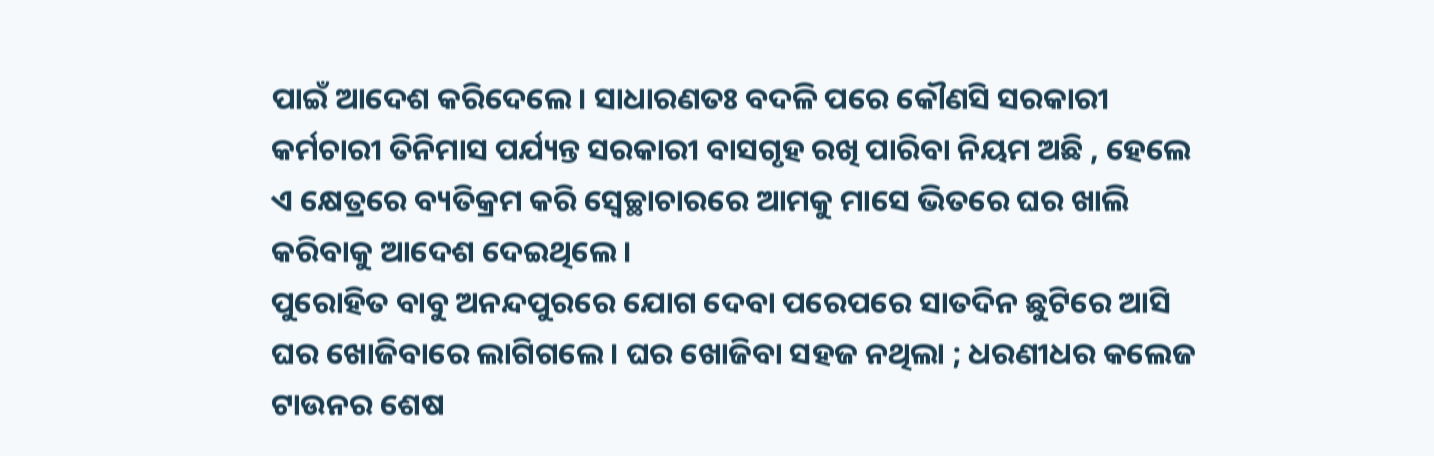ପାଇଁ ଆଦେଶ କରିଦେଲେ। ସାଧାରଣତଃ ବଦଳି ପରେ କୌଣସି ସରକାରୀ କର୍ମଚାରୀ ତିନିମାସ ପର୍ଯ୍ୟନ୍ତ ସରକାରୀ ବାସଗୃହ ରଖି ପାରିବା ନିୟମ ଅଛି , ହେଲେ ଏ କ୍ଷେତ୍ରରେ ବ୍ୟତିକ୍ରମ କରି ସ୍ବେଚ୍ଛାଚାରରେ ଆମକୁ ମାସେ ଭିତରେ ଘର ଖାଲି କରିବାକୁ ଆଦେଶ ଦେଇଥିଲେ।
ପୁରୋହିତ ବାବୁ ଅନନ୍ଦପୁରରେ ଯୋଗ ଦେବା ପରେପରେ ସାତଦିନ ଛୁଟିରେ ଆସି ଘର ଖୋଜିବାରେ ଲାଗିଗଲେ। ଘର ଖୋଜିବା ସହଜ ନଥିଲା ; ଧରଣୀଧର କଲେଜ ଟାଉନର ଶେଷ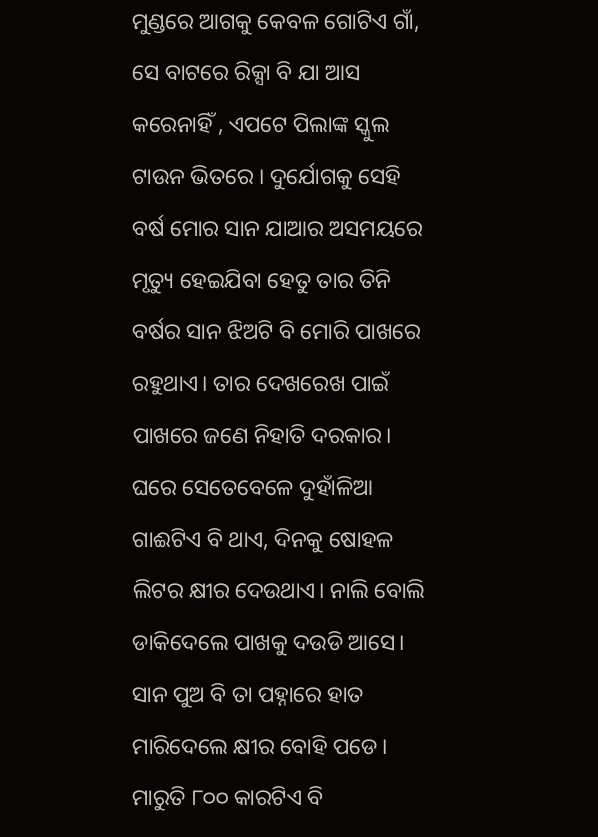ମୁଣ୍ଡରେ ଆଗକୁ କେବଳ ଗୋଟିଏ ଗାଁ, ସେ ବାଟରେ ରିକ୍ସା ବି ଯା ଆସ କରେନାହିଁ , ଏପଟେ ପିଲାଙ୍କ ସ୍କୁଲ ଟାଉନ ଭିତରେ । ଦୁର୍ଯୋଗକୁ ସେହି ବର୍ଷ ମୋର ସାନ ଯାଆର ଅସମୟରେ ମୃତ୍ୟୁ ହେଇଯିବା ହେତୁ ତାର ତିନି ବର୍ଷର ସାନ ଝିଅଟି ବି ମୋରି ପାଖରେ ରହୁଥାଏ। ତାର ଦେଖରେଖ ପାଇଁ ପାଖରେ ଜଣେ ନିହାତି ଦରକାର। ଘରେ ସେତେବେଳେ ଦୁହାଁଳିଆ ଗାଈଟିଏ ବି ଥାଏ, ଦିନକୁ ଷୋହଳ ଲିଟର କ୍ଷୀର ଦେଉଥାଏ। ନାଲି ବୋଲି ଡାକିଦେଲେ ପାଖକୁ ଦଉଡି ଆସେ। ସାନ ପୁଅ ବି ତା ପହ୍ନାରେ ହାତ ମାରିଦେଲେ କ୍ଷୀର ବୋହି ପଡେ। ମାରୁତି ୮୦୦ କାରଟିଏ ବି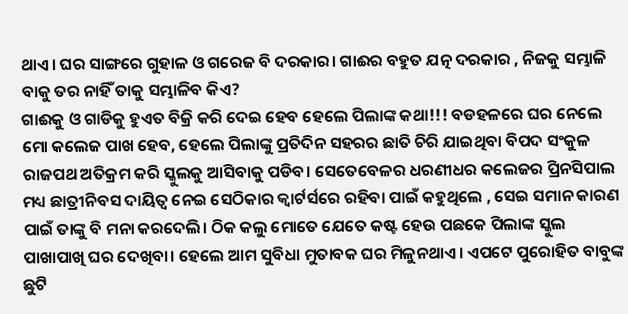ଥାଏ। ଘର ସାଙ୍ଗରେ ଗୁହାଳ ଓ ଗରେଜ ବି ଦରକାର। ଗାଈର ବହୁତ ଯତ୍ନ ଦରକାର , ନିଜକୁ ସମ୍ଭାଳି ବାକୁ ତର ନାହିଁ ତାକୁ ସମ୍ଭାଳିବ କିଏ?
ଗାଈକୁ ଓ ଗାଡିକୁ ହୁଏତ ବିକ୍ରି କରି ଦେଇ ହେବ ହେଲେ ପିଲାଙ୍କ କଥା!!! ବଡହଳରେ ଘର ନେଲେ ମୋ କଲେଜ ପାଖ ହେବ, ହେଲେ ପିଲାଙ୍କୁ ପ୍ରତିଦିନ ସହରର ଛାତି ଚିରି ଯାଇଥିବା ବିପଦ ସଂକୁଳ ରାଜପଥ ଅତିକ୍ରମ କରି ସ୍କୁଲକୁ ଆସିବାକୁ ପଡିବ। ସେତେବେଳର ଧରଣୀଧର କଲେଜର ପ୍ରିନସିପାଲ ମଧ୍ୟ ଛାତ୍ରୀନିବସ ଦାୟିତ୍ୱ ନେଇ ସେଠିକାର କ୍ୱାର୍ଟର୍ସରେ ରହିବା ପାଇଁ କହୁଥିଲେ , ସେଇ ସମାନ କାରଣ ପାଇଁ ତାଙ୍କୁ ବି ମନା କରଦେଲି। ଠିକ କଲୁ ମୋତେ ଯେତେ କଷ୍ଟ ହେଉ ପଛକେ ପିଲାଙ୍କ ସ୍କୁଲ ପାଖାପାଖି ଘର ଦେଖିବା। ହେଲେ ଆମ ସୁବିଧା ମୁତାବକ ଘର ମିଳୁନଥାଏ। ଏପଟେ ପୁରୋହିତ ବାବୁଙ୍କ ଛୁଟି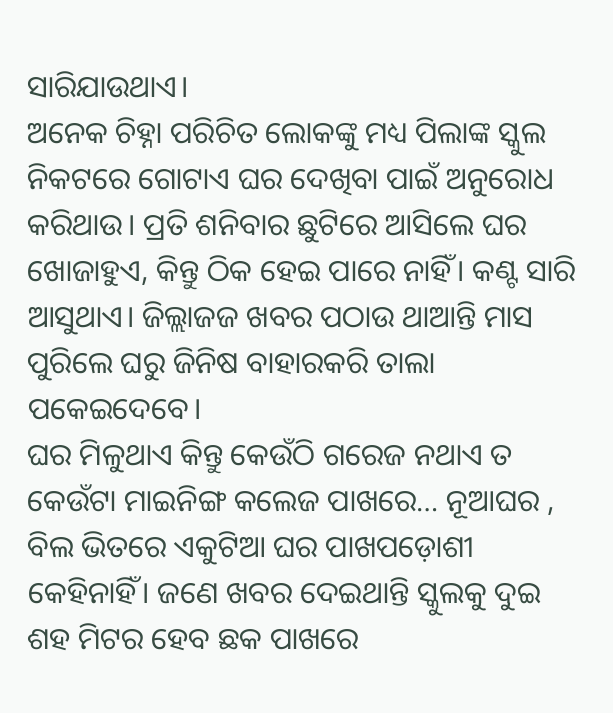ସାରିଯାଉଥାଏ।
ଅନେକ ଚିହ୍ନା ପରିଚିତ ଲୋକଙ୍କୁ ମଧ୍ୟ ପିଲାଙ୍କ ସ୍କୁଲ ନିକଟରେ ଗୋଟାଏ ଘର ଦେଖିବା ପାଇଁ ଅନୁରୋଧ କରିଥାଉ। ପ୍ରତି ଶନିବାର ଛୁଟିରେ ଆସିଲେ ଘର ଖୋଜାହୁଏ, କିନ୍ତୁ ଠିକ ହେଇ ପାରେ ନାହିଁ। କଣ୍ଟ ସାରି ଆସୁଥାଏ। ଜିଲ୍ଲାଜଜ ଖବର ପଠାଉ ଥାଆନ୍ତି ମାସ ପୁରିଲେ ଘରୁ ଜିନିଷ ବାହାରକରି ତାଲା ପକେଇଦେବେ।
ଘର ମିଳୁଥାଏ କିନ୍ତୁ କେଉଁଠି ଗରେଜ ନଥାଏ ତ କେଉଁଟା ମାଇନିଙ୍ଗ କଲେଜ ପାଖରେ… ନୂଆଘର , ବିଲ ଭିତରେ ଏକୁଟିଆ ଘର ପାଖପଡ଼ୋଶୀ କେହିନାହିଁ। ଜଣେ ଖବର ଦେଇଥାନ୍ତି ସ୍କୁଲକୁ ଦୁଇ ଶହ ମିଟର ହେବ ଛକ ପାଖରେ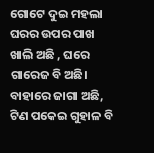ଗୋଟେ ଦୁଇ ମହଲା ଘରର ଉପର ପାଖ ଖାଲି ଅଛି , ଘରେ ଗାରେଜ ବି ଅଛି। ବାହାରେ ଜାଗା ଅଛି, ଟିଣ ପକେଇ ଗୁହାଳ ବି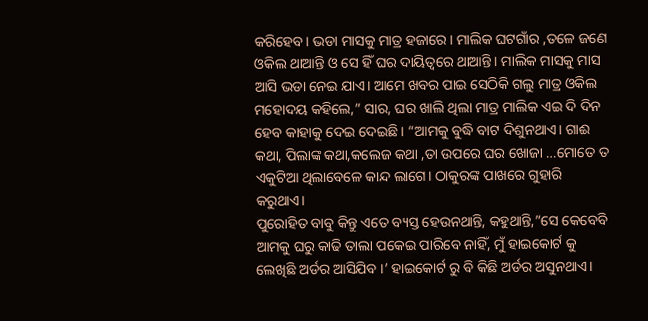କରିହେବ। ଭଡା ମାସକୁ ମାତ୍ର ହଜାରେ। ମାଲିକ ଘଟଗାଁର ,ତଳେ ଜଣେ ଓକିଲ ଥାଆନ୍ତି ଓ ସେ ହିଁ ଘର ଦାୟିତ୍ୱରେ ଥାଆନ୍ତି। ମାଲିକ ମାସକୁ ମାସ ଆସି ଭଡା ନେଇ ଯାଏ। ଆମେ ଖବର ପାଇ ସେଠିକି ଗଲୁ ମାତ୍ର ଓକିଲ ମହୋଦୟ କହିଲେ,” ସାର, ଘର ଖାଲି ଥିଲା ମାତ୍ର ମାଲିକ ଏଇ ଦି ଦିନ ହେବ କାହାକୁ ଦେଇ ଦେଇଛି। “ଆମକୁ ବୁଦ୍ଧି ବାଟ ଦିଶୁନଥାଏ। ଗାଈ କଥା, ପିଲାଙ୍କ କଥା,କଲେଜ କଥା ,ତା ଉପରେ ଘର ଖୋଜା …ମୋତେ ତ ଏକୁଟିଆ ଥିଲାବେଳେ କାନ୍ଦ ଲାଗେ। ଠାକୁରଙ୍କ ପାଖରେ ଗୁହାରି କରୁଥାଏ।
ପୁରୋହିତ ବାବୁ କିନ୍ତୁ ଏତେ ବ୍ୟସ୍ତ ହେଉନଥାନ୍ତି, କହୁଥାନ୍ତି,”ସେ କେବେବି ଆମକୁ ଘରୁ କାଢି ତାଲା ପକେଇ ପାରିବେ ନାହିଁ, ମୁଁ ହାଇକୋର୍ଟ କୁ ଲେଖିଛି ଅର୍ଡର ଆସିଯିବ ।’ ହାଇକୋର୍ଟ ରୁ ବି କିଛି ଅର୍ଡର ଅସୁନଥାଏ।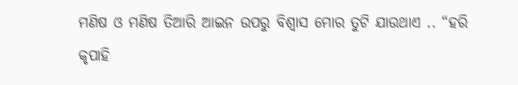ମଣିଷ ଓ ମଣିଷ ତିଆରି ଆଇନ ଉପରୁ ବିଶ୍ୱାସ ମୋର ତୁଟି ଯାଉଥାଏ .. “ହରି କୃପାହି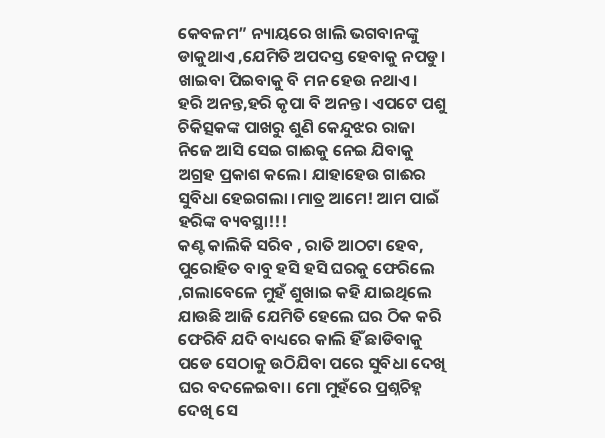କେବଳମ” ନ୍ୟାୟରେ ଖାଲି ଭଗବାନଙ୍କୁ ଡାକୁଥାଏ ,ଯେମିତି ଅପଦସ୍ତ ହେବାକୁ ନପଡୁ। ଖାଇବା ପିଇବାକୁ ବି ମନ ହେଉ ନଥାଏ।
ହରି ଅନନ୍ତ,ହରି କୃପା ବି ଅନନ୍ତ। ଏପଟେ ପଶୁ ଚିକିତ୍ସକଙ୍କ ପାଖରୁ ଶୁଣି କେନ୍ଦୁଝର ରାଜା ନିଜେ ଆସି ସେଇ ଗାଈକୁ ନେଇ ଯିବାକୁ ଅଗ୍ରହ ପ୍ରକାଶ କଲେ। ଯାହାହେଉ ଗାଈର ସୁବିଧା ହେଇଗଲା ।ମାତ୍ର ଆମେ! ଆମ ପାଇଁ ହରିଙ୍କ ବ୍ୟବସ୍ଥା!!!
କଣ୍ଟ କାଲିକି ସରିବ , ରାତି ଆଠଟା ହେବ, ପୁରୋହିତ ବାବୁ ହସି ହସି ଘରକୁ ଫେରିଲେ ,ଗଲାବେଳେ ମୁହଁ ଶୁଖାଇ କହି ଯାଇଥିଲେ ଯାଉଛି ଆଜି ଯେମିତି ହେଲେ ଘର ଠିକ କରି ଫେରିବି ଯଦି ବାଧ୍ୟରେ କାଲି ହିଁ ଛାଡିବାକୁ ପଡେ ସେଠାକୁ ଉଠିଯିବା ପରେ ସୁବିଧା ଦେଖି ଘର ବଦଳେଇବା। ମୋ ମୁହଁରେ ପ୍ରଶ୍ନଚିହ୍ନ ଦେଖି ସେ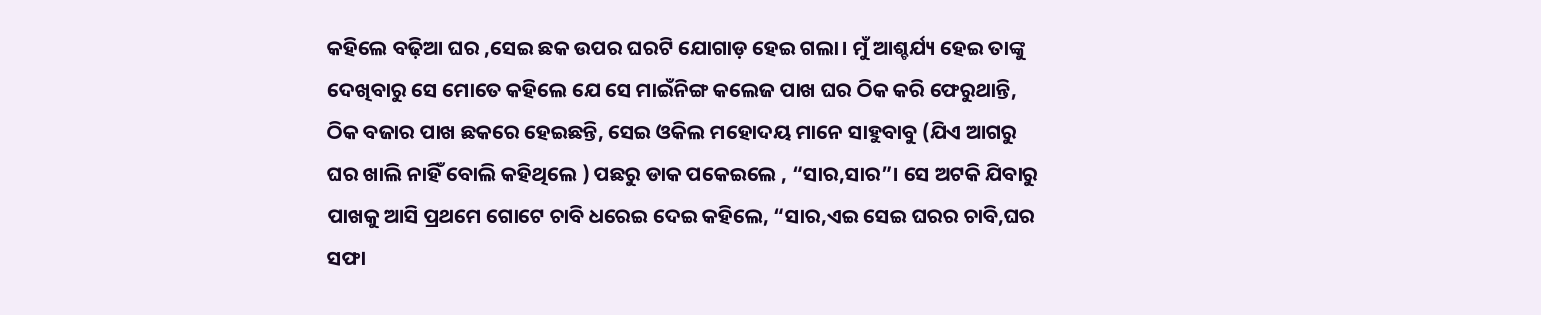କହିଲେ ବଢ଼ିଆ ଘର ,ସେଇ ଛକ ଉପର ଘରଟି ଯୋଗାଡ଼ ହେଇ ଗଲା। ମୁଁ ଆଶ୍ଚର୍ଯ୍ୟ ହେଇ ତାଙ୍କୁ ଦେଖିବାରୁ ସେ ମୋତେ କହିଲେ ଯେ ସେ ମାଇଁନିଙ୍ଗ କଲେଜ ପାଖ ଘର ଠିକ କରି ଫେରୁଥାନ୍ତି, ଠିକ ବଜାର ପାଖ ଛକରେ ହେଇଛନ୍ତି, ସେଇ ଓକିଲ ମହୋଦୟ ମାନେ ସାହୁବାବୁ (ଯିଏ ଆଗରୁ ଘର ଖାଲି ନାହିଁ ବୋଲି କହିଥିଲେ ) ପଛରୁ ଡାକ ପକେଇଲେ , “ସାର,ସାର”। ସେ ଅଟକି ଯିବାରୁ ପାଖକୁ ଆସି ପ୍ରଥମେ ଗୋଟେ ଚାବି ଧରେଇ ଦେଇ କହିଲେ, “ସାର,ଏଇ ସେଇ ଘରର ଚାବି,ଘର ସଫା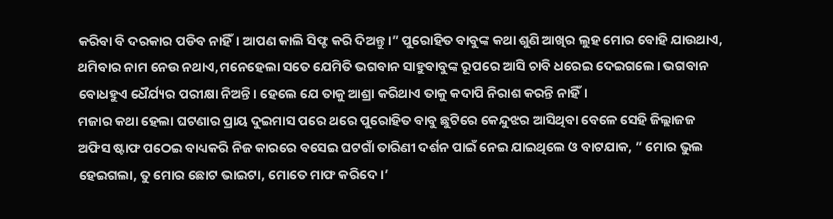କରିବା ବି ଦରକାର ପଡିବ ନାହିଁ। ଆପଣ କାଲି ସିଫ୍ଟ କରି ଦିଅନ୍ତୁ ।” ପୁରୋହିତ ବାବୁଙ୍କ କଥା ଶୁଣି ଆଖିର ଲୁହ ମୋର ବୋହି ଯାଉଥାଏ, ଥମିବାର ନାମ ନେଉ ନଥାଏ,ମନେହେଲା ସତେ ଯେମିତି ଭଗବାନ ସାହୁବାବୁଙ୍କ ରୂପରେ ଆସି ଚାବି ଧରେଇ ଦେଇଗଲେ। ଭଗବାନ ବୋଧହୁଏ ଧୈର୍ଯ୍ୟର ପରୀକ୍ଷା ନିଅନ୍ତି। ହେଲେ ଯେ ତାକୁ ଆଶ୍ରା କରିଥାଏ ତାକୁ କଦାପି ନିରାଶ କରନ୍ତି ନାହିଁ।
ମଜାର କଥା ହେଲା ଘଟଣାର ପ୍ରାୟ ଦୁଇମାସ ପରେ ଥରେ ପୁରୋହିତ ବାବୁ ଛୁଟିରେ କେନ୍ଦୁଝର ଆସିଥିବା ବେଳେ ସେହି ଜିଲ୍ଲାଜଜ ଅଫିସ ଷ୍ଟାଫ ପଠେଇ ବାଧ୍ୟକରି ନିଜ କାରରେ ବସେଇ ଘଟଗାଁ ତାରିଣୀ ଦର୍ଶନ ପାଇଁ ନେଇ ଯାଇଥିଲେ ଓ ବାଟଯାକ, ” ମୋର ଭୁଲ ହେଇଗଲା, ତୁ ମୋର ଛୋଟ ଭାଇଟା, ମୋତେ ମାଫ କରିଦେ।’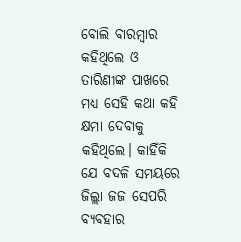ବୋଲି ବାରମ୍ବାର କହିଥିଲେ ଓ ତାରିଣୀଙ୍କ ପାଖରେ ମଧ୍ୟ ସେହି କଥା କହି କ୍ଷମା ଦେବାକୁ କହିଥିଲେ। କାହିଁକି ଯେ ବଦଳି ସମୟରେ ଜିଲ୍ଲା ଜଜ ସେପରି ବ୍ୟବହାର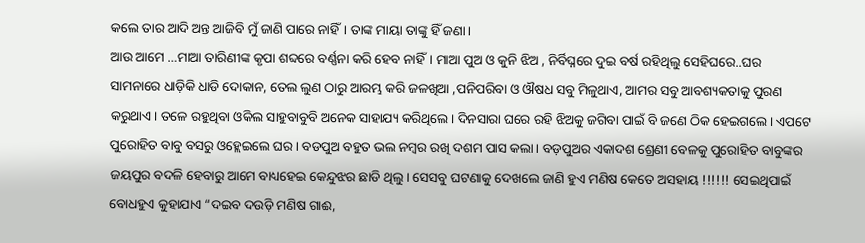କଲେ ତାର ଆଦି ଅନ୍ତ ଆଜିବି ମୁଁ ଜାଣି ପାରେ ନାହିଁ। ତାଙ୍କ ମାୟା ତାଙ୍କୁ ହିଁ ଜଣା।
ଆଉ ଆମେ …ମାଆ ତାରିଣୀଙ୍କ କୃପା ଶବ୍ଦରେ ବର୍ଣ୍ଣନା କରି ହେବ ନାହିଁ। ମାଆ ପୁଅ ଓ କୁନି ଝିଅ , ନିର୍ବିଘ୍ନରେ ଦୁଇ ବର୍ଷ ରହିଥିଲୁ ସେହିଘରେ..ଘର ସାମନାରେ ଧାଡ଼ିକି ଧାଡି ଦୋକାନ, ତେଲ ଲୁଣ ଠାରୁ ଆରମ୍ଭ କରି ଜଳଖିଆ ,ପନିପରିବା ଓ ଔଷଧ ସବୁ ମିଳୁଥାଏ, ଆମର ସବୁ ଆବଶ୍ୟକତାକୁ ପୁରଣ କରୁଥାଏ। ତଳେ ରହୁଥିବା ଓକିଲ ସାହୁବାବୁବି ଅନେକ ସାହାଯ୍ୟ କରିଥିଲେ। ଦିନସାରା ଘରେ ରହି ଝିଅକୁ ଜଗିବା ପାଇଁ ବି ଜଣେ ଠିକ ହେଇଗଲେ। ଏପଟେ ପୁରୋହିତ ବାବୁ ବସରୁ ଓହ୍ଲେଇଲେ ଘର। ବଡପୁଅ ବହୁତ ଭଲ ନମ୍ବର ରଖି ଦଶମ ପାସ କଲା। ବଡ଼ପୁଅର ଏକାଦଶ ଶ୍ରେଣୀ ବେଳକୁ ପୁରୋହିତ ବାବୁଙ୍କର ଜୟପୁର ବଦଳି ହେବାରୁ ଆମେ ବାଧ୍ୟହେଇ କେନ୍ଦୁଝର ଛାଡି ଥିଲୁ। ସେସବୁ ଘଟଣାକୁ ଦେଖଲେ ଜାଣି ହୁଏ ମଣିଷ କେତେ ଅସହାୟ !!!!!! ସେଇଥିପାଇଁ ବୋଧହୁଏ କୁହାଯାଏ “ଦଇବ ଦଉଡ଼ି ମଣିଷ ଗାଈ,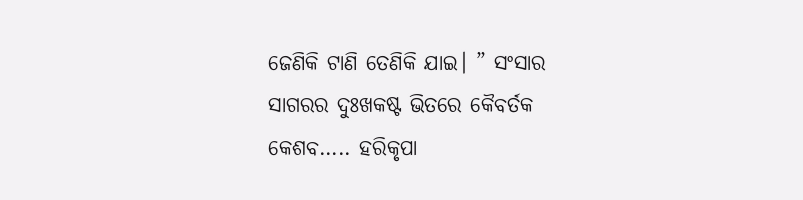ଜେଣିକି ଟାଣି ତେଣିକି ଯାଇ। ” ସଂସାର ସାଗରର ଦୁଃଖକଷ୍ଟ ଭିତରେ କୈବର୍ତକ କେଶବ….. ହରିକୃପା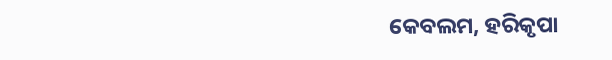କେବଲମ, ହରିକୃପା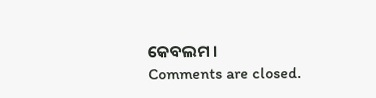କେବଲମ ।
Comments are closed.